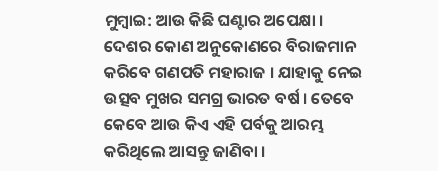ମୁମ୍ବାଇ: ଆଉ କିଛି ଘଣ୍ଟାର ଅପେକ୍ଷା । ଦେଶର କୋଣ ଅନୁକୋଣରେ ବିରାଜମାନ କରିବେ ଗଣପତି ମହାରାଜ । ଯାହାକୁ ନେଇ ଉତ୍ସବ ମୁଖର ସମଗ୍ର ଭାରତ ବର୍ଷ । ତେବେ କେବେ ଆଉ କିଏ ଏହି ପର୍ବକୁ ଆରମ୍ଭ କରିଥିଲେ ଆସନ୍ତୁ ଜାଣିବା ।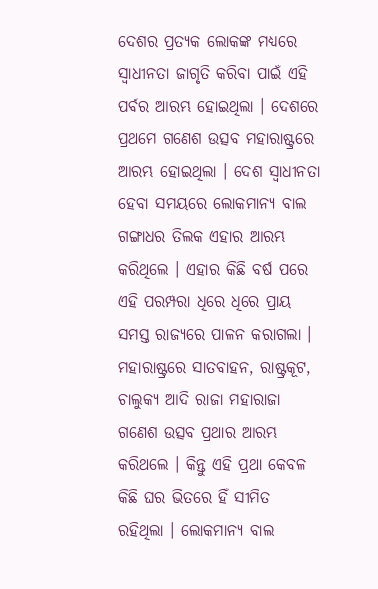ଦେଶର ପ୍ରତ୍ୟକ ଲୋକଙ୍କ ମଧ୍ୟରେ ସ୍ବାଧୀନତା ଜାଗୃତି କରିବା ପାଇଁ ଏହି ପର୍ବର ଆରମ୍ଭ ହୋଇଥିଲା । ଦେଶରେ ପ୍ରଥମେ ଗଣେଶ ଉତ୍ସବ ମହାରାଷ୍ଟ୍ରରେ ଆରମ୍ଭ ହୋଇଥିଲା । ଦେଶ ସ୍ବାଧୀନତା ହେବା ସମୟରେ ଲୋକମାନ୍ୟ ବାଲ ଗଙ୍ଗାଧର ତିଲକ ଏହାର ଆରମ୍ଭ କରିଥିଲେ । ଏହାର କିଛି ବର୍ଷ ପରେ ଏହି ପରମ୍ପରା ଧିରେ ଧିରେ ପ୍ରାୟ ସମସ୍ତ ରାଜ୍ୟରେ ପାଳନ କରାଗଲା ।
ମହାରାଷ୍ଟ୍ରରେ ସାତବାହନ, ରାଷ୍ଟ୍ରକୂଟ, ଚାଲୁକ୍ୟ ଆଦି ରାଜା ମହାରାଜା ଗଣେଶ ଉତ୍ସବ ପ୍ରଥାର ଆରମ୍ଭ କରିଥଲେ । କିନ୍ତୁ ଏହି ପ୍ରଥା କେବଳ କିଛି ଘର ଭିତରେ ହିଁ ସୀମିତ ରହିଥିଲା । ଲୋକମାନ୍ୟ ବାଲ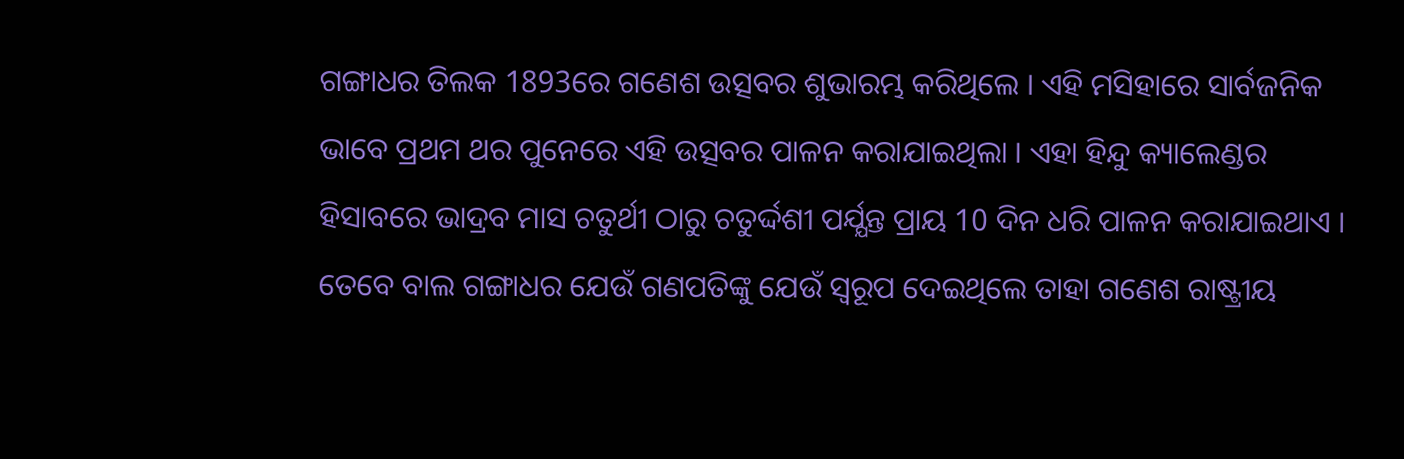ଗଙ୍ଗାଧର ତିଲକ 1893ରେ ଗଣେଶ ଉତ୍ସବର ଶୁଭାରମ୍ଭ କରିଥିଲେ । ଏହି ମସିହାରେ ସାର୍ବଜନିକ ଭାବେ ପ୍ରଥମ ଥର ପୁନେରେ ଏହି ଉତ୍ସବର ପାଳନ କରାଯାଇଥିଲା । ଏହା ହିନ୍ଦୁ କ୍ୟାଲେଣ୍ଡର ହିସାବରେ ଭାଦ୍ରବ ମାସ ଚତୁର୍ଥୀ ଠାରୁ ଚତୁର୍ଦ୍ଦଶୀ ପର୍ଯ୍ଯନ୍ତ ପ୍ରାୟ 10 ଦିନ ଧରି ପାଳନ କରାଯାଇଥାଏ ।
ତେବେ ବାଲ ଗଙ୍ଗାଧର ଯେଉଁ ଗଣପତିଙ୍କୁ ଯେଉଁ ସ୍ବରୂପ ଦେଇଥିଲେ ତାହା ଗଣେଶ ରାଷ୍ଟ୍ରୀୟ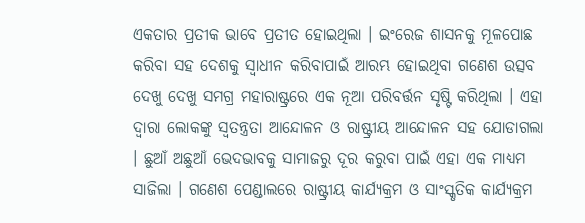ଏକତାର ପ୍ରତୀକ ଭାବେ ପ୍ରତୀତ ହୋଇଥିଲା । ଇଂରେଜ ଶାସନକୁ ମୂଳପୋଛ କରିବା ସହ ଦେଶକୁ ସ୍ବାଧୀନ କରିବାପାଇଁ ଆରମ୍ଭ ହୋଇଥିବା ଗଣେଶ ଉତ୍ସବ ଦେଖୁ ଦେଖୁ ସମଗ୍ର ମହାରାଷ୍ଟ୍ରରେ ଏକ ନୂଆ ପରିବର୍ତ୍ତନ ସୃଷ୍ଟି କରିଥିଲା । ଏହା ଦ୍ବାରା ଲୋକଙ୍କୁ ସ୍ବତନ୍ତ୍ରତା ଆନ୍ଦୋଳନ ଓ ରାଷ୍ଟ୍ରୀୟ ଆନ୍ଦୋଳନ ସହ ଯୋଡାଗଲା । ଛୁଆଁ ଅଛୁଆଁ ଭେଦଭାବକୁ ସାମାଜରୁ ଦୂର କରୁବା ପାଇଁ ଏହା ଏକ ମାଧ୍ୟମ ସାଜିଲା । ଗଣେଶ ପେଣ୍ଡାଲରେ ରାଷ୍ଟ୍ରୀୟ କାର୍ଯ୍ୟକ୍ରମ ଓ ସାଂସ୍କୃତିକ କାର୍ଯ୍ୟକ୍ରମ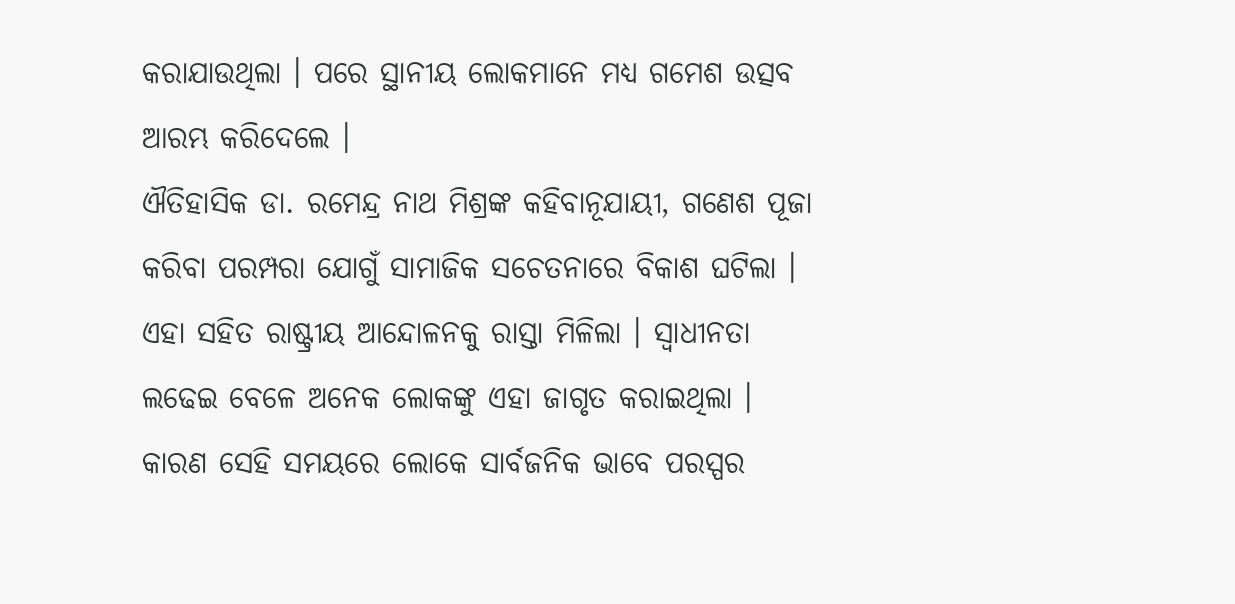କରାଯାଉଥିଲା । ପରେ ସ୍ଥାନୀୟ ଲୋକମାନେ ମଧ୍ୟ ଗମେଶ ଉତ୍ସବ ଆରମ୍ଭ କରିଦେଲେ ।
ଐତିହାସିକ ଡା. ରମେନ୍ଦ୍ର ନାଥ ମିଶ୍ରଙ୍କ କହିବାନୂଯାୟୀ, ଗଣେଶ ପୂଜା କରିବା ପରମ୍ପରା ଯୋଗୁଁ ସାମାଜିକ ସଚେତନାରେ ବିକାଶ ଘଟିଲା । ଏହା ସହିତ ରାଷ୍ଟ୍ରୀୟ ଆନ୍ଦୋଳନକୁ ରାସ୍ତା ମିଳିଲା । ସ୍ବାଧୀନତା ଲଢେଇ ବେଳେ ଅନେକ ଲୋକଙ୍କୁ ଏହା ଜାଗୃତ କରାଇଥିଲା । କାରଣ ସେହି ସମୟରେ ଲୋକେ ସାର୍ବଜନିକ ଭାବେ ପରସ୍ପର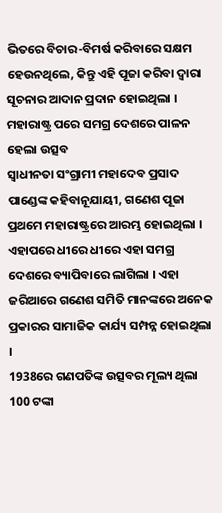ଭିତରେ ବିଚାର-ବିମର୍ଷ କରିବାରେ ସକ୍ଷମ ହେଉନଥିଲେ, କିନ୍ତୁ ଏହି ପୂଜା କରିବା ଦ୍ବାରା ସୂଚନାର ଆଦାନ ପ୍ରଦାନ ହୋଇଥିଲା ।
ମହାରାଷ୍ଟ୍ର ପରେ ସମଗ୍ର ଦେଶରେ ପାଳନ ହେଲା ଉତ୍ସବ
ସ୍ବାଧୀନତା ସଂଗ୍ରାମୀ ମହାଦେବ ପ୍ରସାଦ ପାଣ୍ଡେଙ୍କ କହିବାନୂଯାୟୀ, ଗଣେଶ ପୂଜା ପ୍ରଥମେ ମହାରାଷ୍ଟ୍ରରେ ଆରମ୍ଭ ହୋଇଥିଲା । ଏହାପରେ ଧୀରେ ଧୀରେ ଏହା ସମଗ୍ର ଦେଶରେ ବ୍ୟାପିବାରେ ଲାଗିଲା । ଏହା ଜରିଆରେ ଗଣେଶ ସମିତି ମାନଙ୍କରେ ଅନେକ ପ୍ରକାରର ସାମାଜିକ କାର୍ଯ୍ୟ ସମ୍ପନ୍ନ ହୋଇଥିଲା ।
1938ରେ ଗଣପତିଙ୍କ ଉତ୍ସବର ମୂଲ୍ୟ ଥିଲା 100 ଟଙ୍କା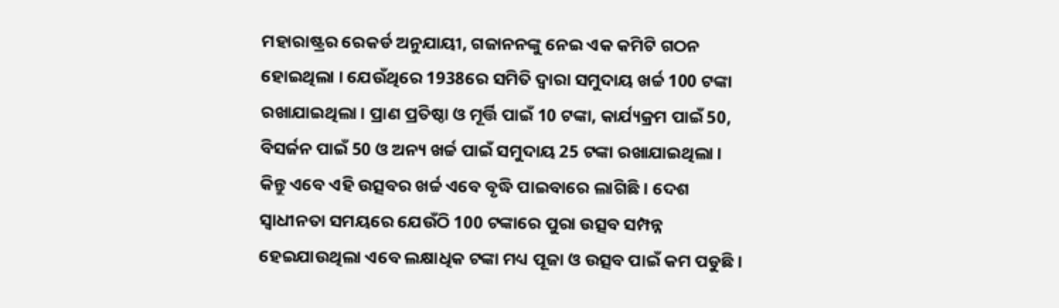ମହାରାଷ୍ଟ୍ରର ରେକର୍ଡ ଅନୁଯାୟୀ, ଗଜାନନଙ୍କୁ ନେଇ ଏକ କମିଟି ଗଠନ ହୋଇଥିଲା । ଯେଉଁଥିରେ 1938ରେ ସମିତି ଦ୍ବାରା ସମୁଦାୟ ଖର୍ଚ୍ଚ 100 ଟଙ୍କା ରଖାଯାଇଥିଲା । ପ୍ରାଣ ପ୍ରତିଷ୍ଠା ଓ ମୂର୍ତ୍ତି ପାଇଁ 10 ଟଙ୍କା, କାର୍ଯ୍ୟକ୍ରମ ପାଇଁ 50, ବିସର୍ଜନ ପାଇଁ 50 ଓ ଅନ୍ୟ ଖର୍ଚ୍ଚ ପାଇଁ ସମୁଦାୟ 25 ଟଙ୍କା ରଖାଯାଇଥିଲା ।
କିନ୍ତୁ ଏବେ ଏହି ଉତ୍ସବର ଖର୍ଚ୍ଚ ଏବେ ବୃଦ୍ଧି ପାଇବାରେ ଲାଗିଛି । ଦେଶ ସ୍ବାଧୀନତା ସମୟରେ ଯେଉଁଠି 100 ଟଙ୍କାରେ ପୁରା ଉତ୍ସବ ସମ୍ପନ୍ନ ହେଇଯାଉଥିଲା ଏବେ ଲକ୍ଷାଧିକ ଟଙ୍କା ମଧ୍ୟ ପୂଜା ଓ ଉତ୍ସବ ପାଇଁ କମ ପଡୁଛି ।